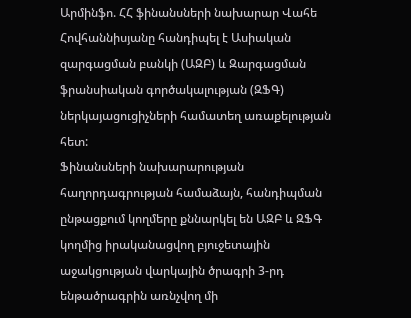Արմինֆո. ՀՀ ֆինանսների նախարար Վահե Հովհաննիսյանը հանդիպել է Ասիական զարգացման բանկի (ԱԶԲ) և Զարգացման ֆրանսիական գործակալության (ԶՖԳ) ներկայացուցիչների համատեղ առաքելության հետ:
Ֆինանսների նախարարության հաղորդագրության համաձայն, հանդիպման ընթացքում կողմերը քննարկել են ԱԶԲ և ԶՖԳ կողմից իրականացվող բյուջետային աջակցության վարկային ծրագրի 3-րդ ենթածրագրին առնչվող մի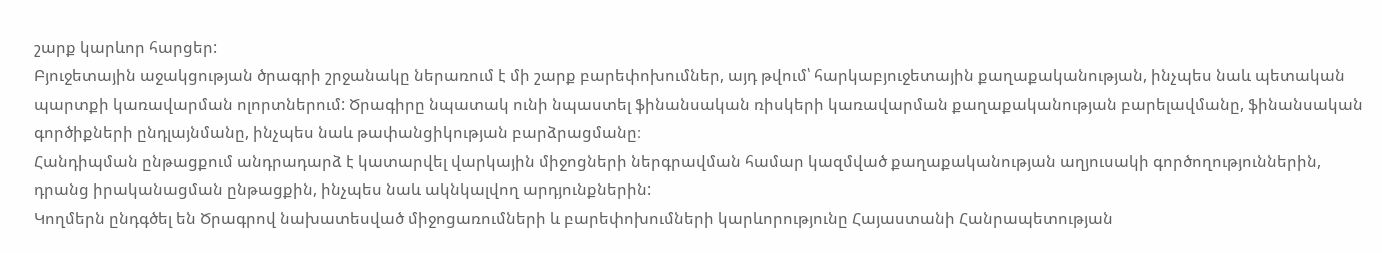շարք կարևոր հարցեր:
Բյուջետային աջակցության ծրագրի շրջանակը ներառում է մի շարք բարեփոխումներ, այդ թվում՝ հարկաբյուջետային քաղաքականության, ինչպես նաև պետական պարտքի կառավարման ոլորտներում: Ծրագիրը նպատակ ունի նպաստել ֆինանսական ռիսկերի կառավարման քաղաքականության բարելավմանը, ֆինանսական գործիքների ընդլայնմանը, ինչպես նաև թափանցիկության բարձրացմանը։
Հանդիպման ընթացքում անդրադարձ է կատարվել վարկային միջոցների ներգրավման համար կազմված քաղաքականության աղյուսակի գործողություններին, դրանց իրականացման ընթացքին, ինչպես նաև ակնկալվող արդյունքներին:
Կողմերն ընդգծել են Ծրագրով նախատեսված միջոցառումների և բարեփոխումների կարևորությունը Հայաստանի Հանրապետության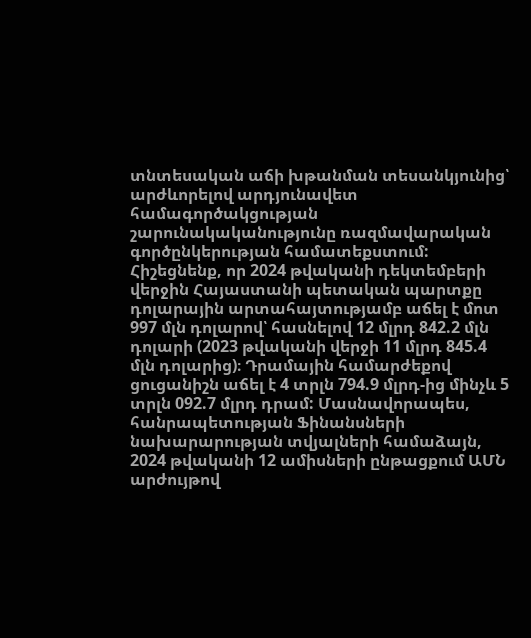տնտեսական աճի խթանման տեսանկյունից՝ արժևորելով արդյունավետ համագործակցության շարունակականությունը ռազմավարական գործընկերության համատեքստում:
Հիշեցնենք, որ 2024 թվականի դեկտեմբերի վերջին Հայաստանի պետական պարտքը դոլարային արտահայտությամբ աճել է մոտ 997 մլն դոլարով՝ հասնելով 12 մլրդ 842.2 մլն դոլարի (2023 թվականի վերջի 11 մլրդ 845.4 մլն դոլարից)։ Դրամային համարժեքով ցուցանիշն աճել է 4 տրլն 794.9 մլրդ-ից մինչև 5 տրլն 092.7 մլրդ դրամ: Մասնավորապես, հանրապետության Ֆինանսների նախարարության տվյալների համաձայն, 2024 թվականի 12 ամիսների ընթացքում ԱՄՆ արժույթով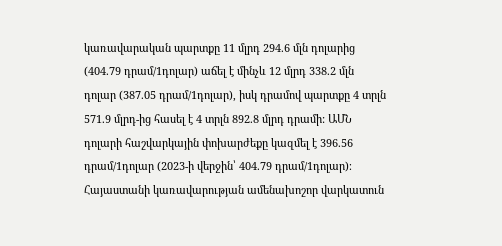կառավարական պարտքը 11 մլրդ 294.6 մլն դոլարից (404.79 դրամ/1դոլար) աճել է մինչև 12 մլրդ 338.2 մլն դոլար (387.05 դրամ/1դոլար), իսկ դրամով պարտքը 4 տրլն 571.9 մլրդ-ից հասել է 4 տրլն 892.8 մլրդ դրամի: ԱՄՆ դոլարի հաշվարկային փոխարժեքը կազմել է 396.56 դրամ/1դոլար (2023-ի վերջին՝ 404.79 դրամ/1դոլար)։
Հայաստանի կառավարության ամենախոշոր վարկատուն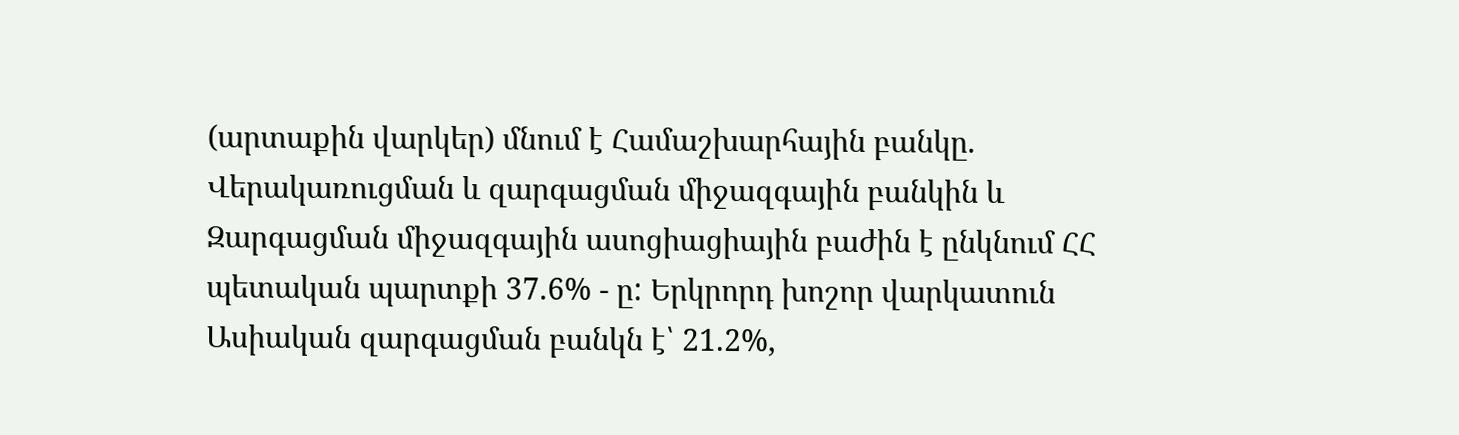(արտաքին վարկեր) մնում է Համաշխարհային բանկը. Վերակառուցման և զարգացման միջազգային բանկին և Զարգացման միջազգային ասոցիացիային բաժին է ընկնում ՀՀ պետական պարտքի 37.6% - ը: Երկրորդ խոշոր վարկատուն Ասիական զարգացման բանկն է՝ 21.2%,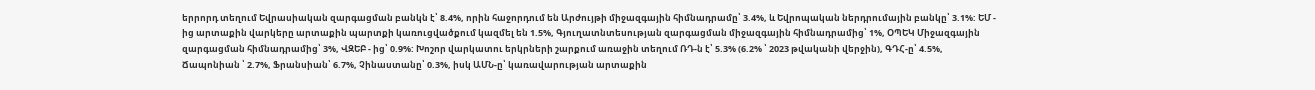երրորդ տեղում Եվրասիական զարգացման բանկն է՝ 8.4%, որին հաջորդում են Արժույթի միջազգային հիմնադրամը՝ 3.4%, և Եվրոպական ներդրումային բանկը՝ 3.1%: ԵՄ - ից արտաքին վարկերը արտաքին պարտքի կառուցվածքում կազմել են 1.5%, Գյուղատնտեսության զարգացման միջազգային հիմնադրամից՝ 1%, ՕՊԵԿ Միջազգային զարգացման հիմնադրամից՝ 3%, ՎԶԵԲ - ից՝ 0.9%: Խոշոր վարկատու երկրների շարքում առաջին տեղում ՌԴ-ն է՝ 5.3% (6.2% ՝ 2023 թվականի վերջին), ԳԴՀ-ը՝ 4.5%, Ճապոնիան ՝ 2.7%, Ֆրանսիան՝ 6.7%, Չինաստանը՝ 0.3%, իսկ ԱՄՆ-ը՝ կառավարության արտաքին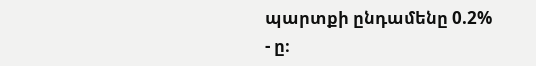պարտքի ընդամենը 0.2% - ը։